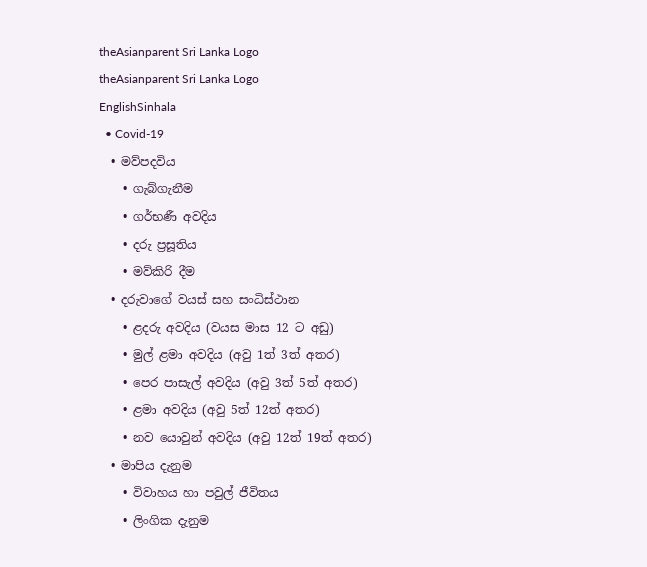theAsianparent Sri Lanka Logo
theAsianparent Sri Lanka Logo
EnglishSinhala
  • Covid-19
  • මව්පදවිය
    • ගැබ්ගැනීම
    • ගර්භණී අවදිය
    • දරු ප්‍රසූතිය
    • මව්කිරි දීම
  • දරුවාගේ වයස් සහ සංධිස්ථාන
    • ළදරු අවදිය (වයස මාස 12 ට අඩු)
    • මුල් ළමා අවදිය (අවු 1ත් 3ත් අතර)
    • පෙර පාසැල් අවදිය (අවු 3ත් 5ත් අතර)
    • ළමා අවදිය (අවු 5ත් 12ත් අතර)
    • නව යොවුන් අවදිය (අවු 12ත් 19ත් අතර)
  • මාපිය දැනුම
    • විවාහය හා පවුල් ජීවිතය
    • ලිංගික දැනුම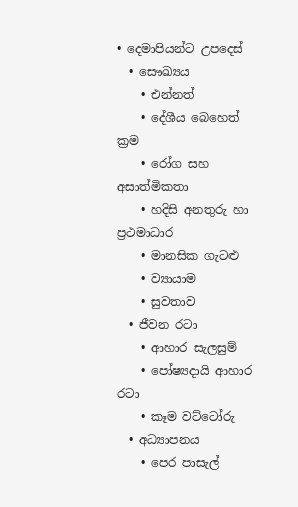• දෙමාපියන්ට උපදෙස්
  • සෞඛ්‍යය
    • එන්නත්
    • දේශීය බෙහෙත් ක්‍රම
    • රෝග සහ අසාත්මිකතා
    • හදිසි අනතුරු හා ප්‍රථමාධාර
    • මානසික ගැටළු
    • ව්‍යායාම
    • සුවතාව
  • ජීවන රටා
    • ආහාර සැලසුම්
    • පෝෂ්‍යදායි ආහාර රටා
    • කෑම වට්ටෝරු
  • අධ්‍යාපනය
    • පෙර පාසැල්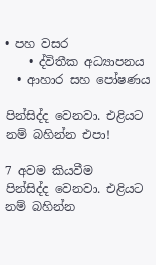• පහ වසර
    • ද්විතීක අධ්‍යාපනය
  • ආහාර සහ පෝෂණය

පින්සිද්ද වෙනවා. එළියට නම් බහින්න එපා!

7 අවම කියවීම
පින්සිද්ද වෙනවා. එළියට නම් බහින්න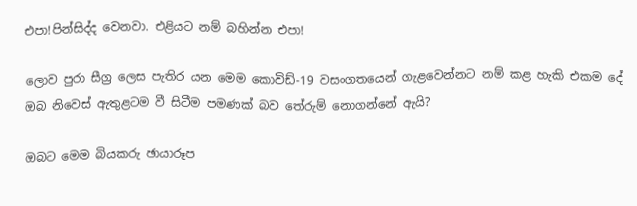එපා!පින්සිද්ද වෙනවා. එළියට නම් බහින්න එපා!

ලොව පුරා සීග්‍ර ලෙස පැතිර යන මෙම කොවිඩ්-19 වසංගතයෙන් ගැළවෙන්නට නම් කළ හැකි එකම දේ ඔබ නිවෙස් ඇතුළටම වී සිටීම පමණක් බව තේරුම් නොගන්නේ ඇයි?

ඔබට මෙම බියකරු ඡායාරූප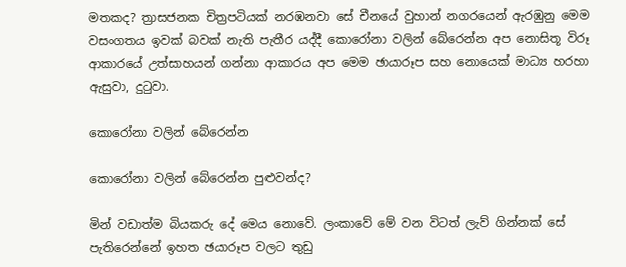මතකද? ත්‍රාසජනක චිත්‍රපටියක් නරඹනවා සේ චීනයේ වුහාන් නගරයෙන් ඇරඹුනු මෙම වසංගතය ඉවක් බවක් නැති පැතීර යද්දී කොරෝනා වලින් බේරෙන්න අප නොසිතූ විරූ ආකාරයේ උත්සාහයන් ගන්නා ආකාරය අප මෙම ඡායාරූප සහ නොයෙක් මාධ්‍ය හරහා ඇසුවා, දුටුවා.

කොරෝනා වලින් බේරෙන්න

කොරෝනා වලින් බේරෙන්න පුළුවන්ද?

මින් වඩාත්ම බියකරු දේ මෙය නොවේ. ලංකාවේ මේ වන විටත් ලැව් ගින්නක් සේ පැතිරෙන්නේ ඉහත ඡයාරූප වලට තුඩු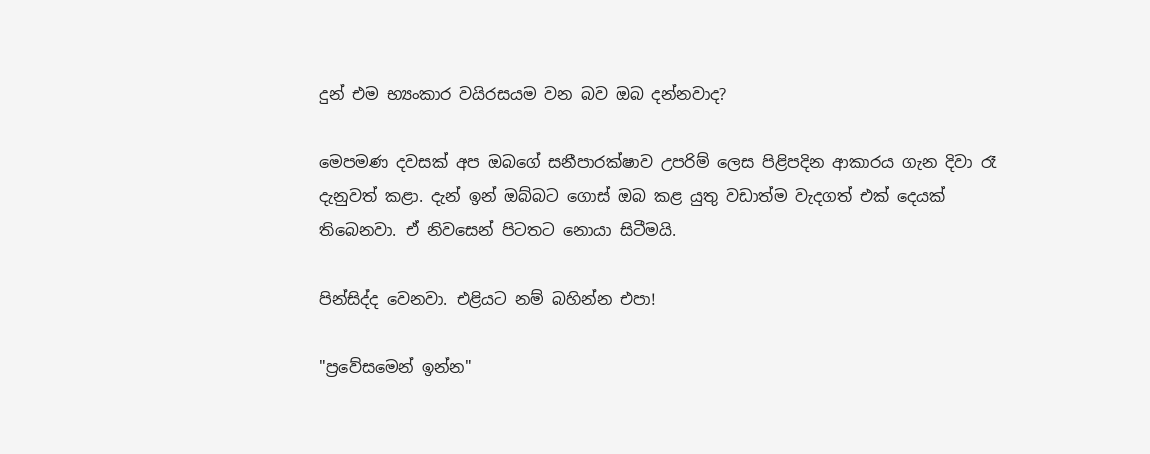දුන් එම භ්‍යංකාර වයිරසයම වන බව ඔබ දන්නවාද?

මෙපමණ දවසක් අප ඔබගේ සනීපාරක්ෂාව උපරිම් ලෙස පිළිපදින ආකාරය ගැන දිවා රෑ දැනුවත් කළා. දැන් ඉන් ඔබ්බට ගොස් ඔබ කළ යුතු වඩාත්ම වැදගත් එක් දෙයක් තිබෙනවා. ඒ නිවසෙන් පිටතට නොයා සිටීමයි.

පින්සිද්ද වෙනවා. එළියට නම් බහින්න එපා!

"ප්‍රවේසමෙන් ඉන්න"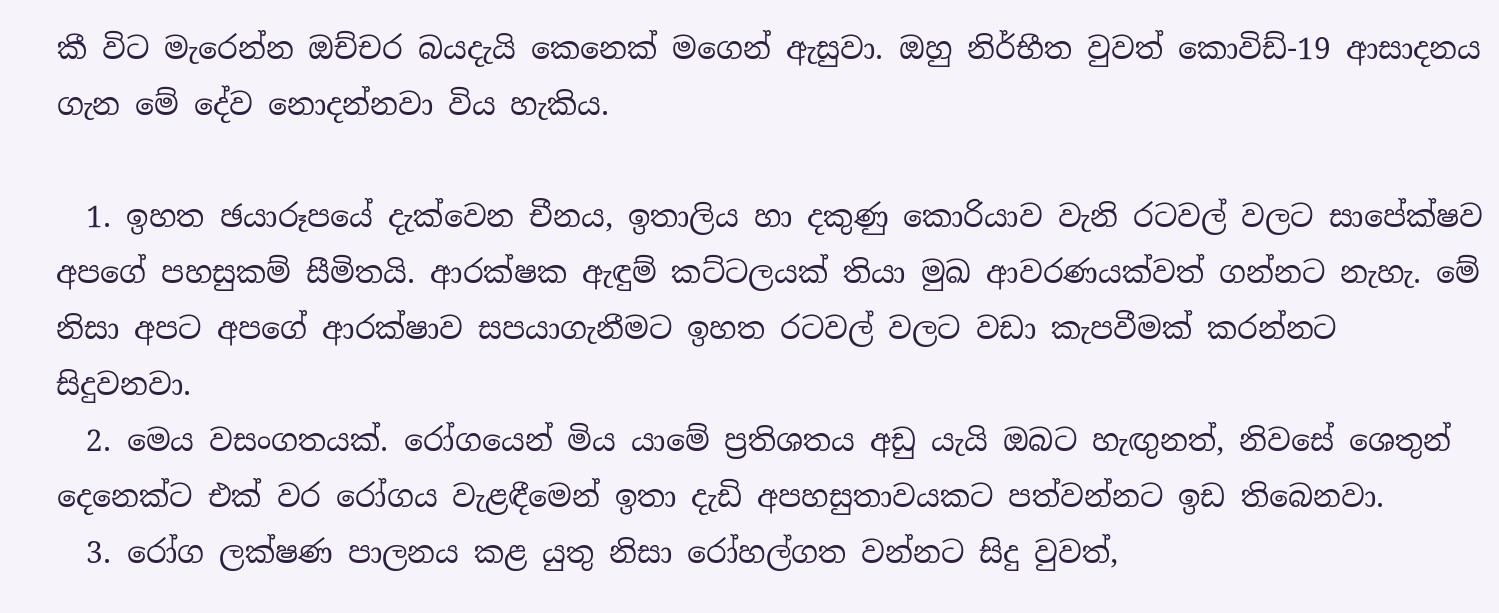කී විට මැරෙන්න ඔච්චර බයදැයි කෙනෙක් මගෙන් ඇසුවා. ඔහු නිර්භීත වුවත් කොවිඩ්-19 ආසාදනය ගැන මේ දේව නොදන්නවා විය හැකිය.

  1. ඉහත ඡයාරූපයේ දැක්වෙන චීනය, ඉතාලිය හා දකුණු කොරියාව වැනි රටවල් වලට සාපේක්ෂව අපගේ පහසුකම් සීමිතයි. ආරක්ෂක ඇඳුම් කට්ටලයක් තියා මුඛ ආවරණයක්වත් ගන්නට නැහැ. මේ නිසා අපට අපගේ ආරක්ෂාව සපයාගැනීමට ඉහත රටවල් වලට වඩා කැපවීමක් කරන්නට සිදුවනවා.
  2. මෙය වසංගතයක්. රෝගයෙන් මිය යාමේ ප්‍රතිශතය අඩු යැයි ඔබට හැඟුනත්, නිවසේ ශෙතුන් දෙනෙක්ට එක් වර රෝගය වැළඳීමෙන් ඉතා දැඩි අපහසුතාවයකට පත්වන්නට ඉඩ තිබෙනවා.
  3. රෝග ලක්ෂණ පාලනය කළ යුතු නිසා රෝහල්ගත වන්නට සිදු වුවත්,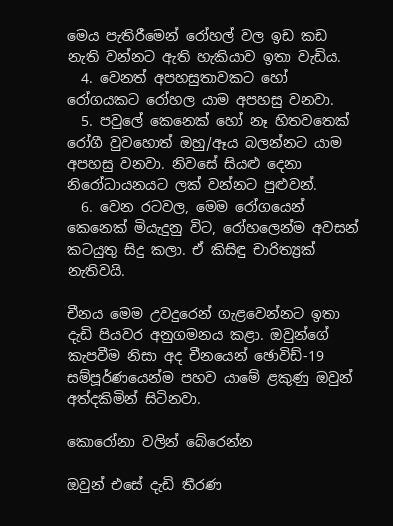මෙය පැතිරීමෙන් රෝහල් වල ඉඩ කඩ නැති වන්නට ඇති හැකියාව ඉතා වැඩිය.
  4. වෙනත් අපහසුතාවකට හෝ රෝගයකට රෝහල යාම අපහසු වනවා.
  5. පවුලේ කෙනෙක් හෝ නෑ හිතවතෙක් රෝගී වුවහොත් ඔහු/ඈය බලන්නට යාම අපහසු වනවා. නිවසේ සියළු දෙනා නිරෝධායනයට ලක් වන්නට පුළුවන්.
  6. වෙන රටවල, මෙම රෝගයෙන් කෙනෙක් මියැදුනු විට, රෝහලෙන්ම අවසන් කටයුතු සිදු කලා. ඒ කිසිඳු චාරිත්‍ය්‍රක් නැතිවයි.

චීනය මෙම උවදුරෙන් ගැළවෙන්නට ඉතා දැඩි පියවර අනුගමනය කළා. ඔවුන්ගේ කැපවීම නිසා අද චීනයෙන් ඡොවිඩ්-19 සම්පූර්ණයෙන්ම පහව යාමේ ළකුණු ඔවුන් අත්දකිමින් සිටිනවා.

කොරෝනා වලින් බේරෙන්න

ඔවුන් එසේ දැඩි තීරණ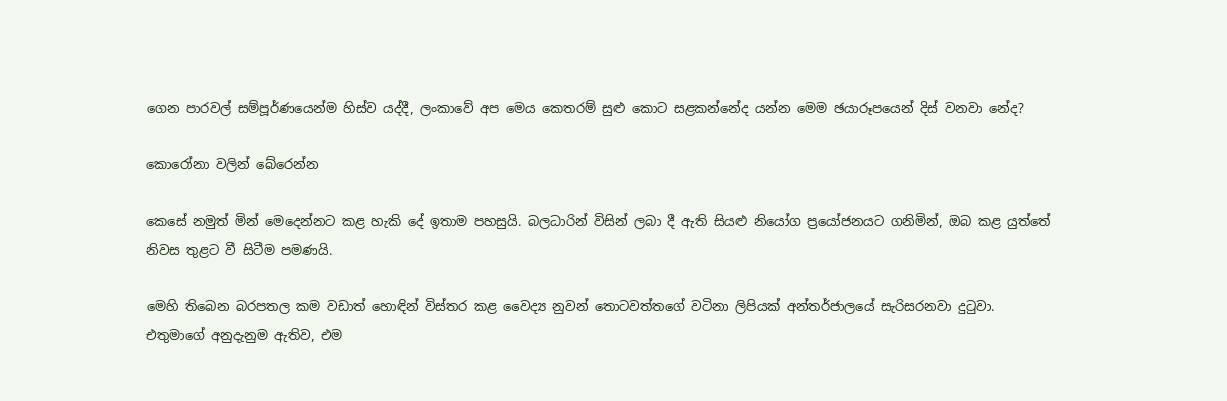ගෙන පාරවල් සම්පූර්ණයෙන්ම හිස්ව යද්දී, ලංකාවේ අප මෙය කෙතරම් සුළු කොට සළකන්නේද යන්න මෙම ඡයාරූපයෙන් දිස් වනවා නේද?

කොරෝනා වලින් බේරෙන්න

කෙසේ නමුත් මින් මෙදෙන්නට කළ හැකි දේ ඉතාම පහසුයි. බලධාරින් විසින් ලබා දී ඇති සියළු නියෝග ප්‍රයෝජනයට ගනිමින්, ඔබ කළ යුත්තේ නිවස තුළට වී සිටීම පමණයි.

මෙහි තිබෙන බරපතල කම වඩාත් හොඳින් විස්තර කළ වෛද්‍ය නුවන් තොටවත්තගේ වටිනා ලිපියක් අන්තර්ජාලයේ සැරිසරනවා දුටුවා. එතුමාගේ අනුදැනුම ඇතිව, එම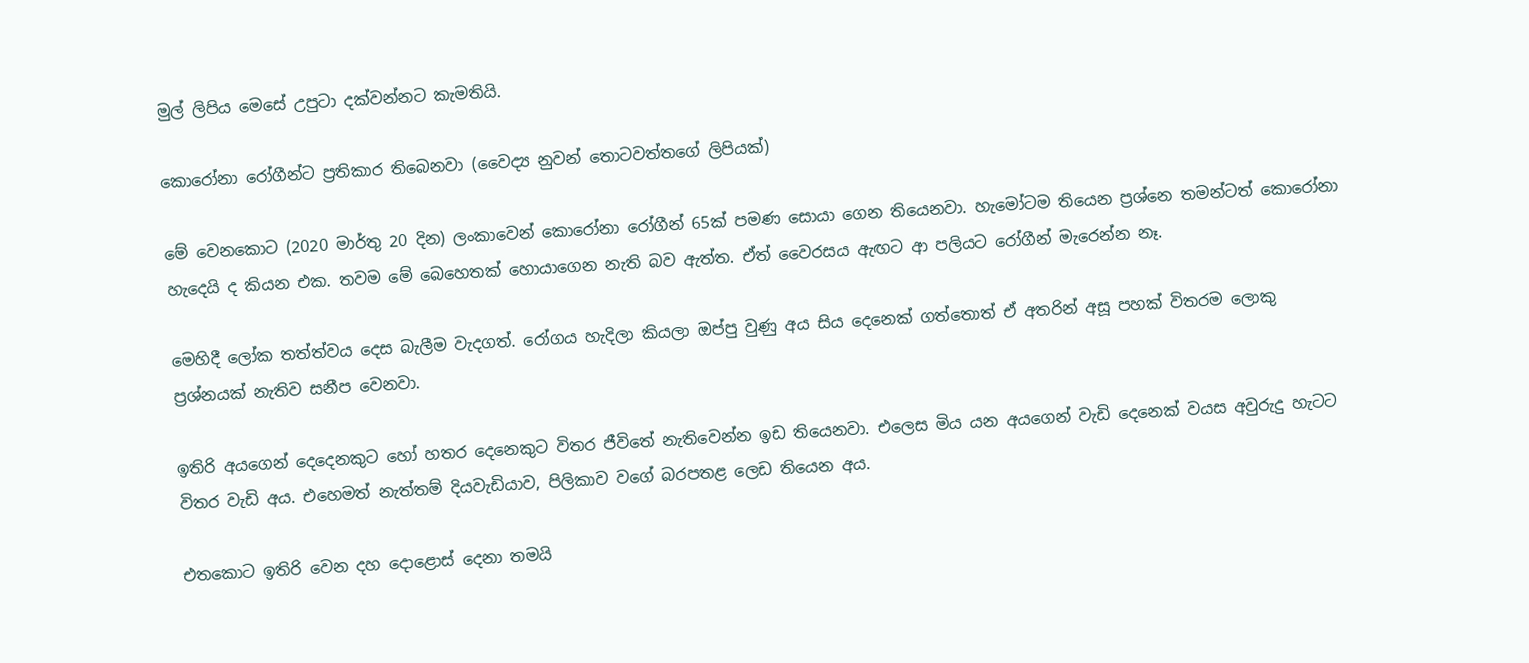මුල් ලිපිය මෙසේ උපුටා දක්වන්නට කැමතියි.

කොරෝනා රෝගීන්ට ප්‍රතිකාර තිබෙනවා (වෛද්‍ය නුවන් තොටවත්තගේ ලිපියක්)

මේ වෙනකොට (2020 මාර්තු 20 දින) ලංකාවෙන් කොරෝනා රෝගීන් 65ක් පමණ සොයා ගෙන තියෙනවා. හැමෝටම තියෙන ප්‍රශ්නෙ තමන්ටත් කොරෝනා හැදෙයි ද කියන එක. තවම මේ බෙහෙතක් හොයාගෙන නැති බව ඇත්ත. ඒත් වෛරසය ඇඟට ආ පලියට රෝගීන් මැරෙන්න නෑ.

මෙහිදී ලෝක තත්ත්වය දෙස බැලීම වැදගත්. රෝගය හැදිලා කියලා ඔප්පු වුණු අය සිය දෙනෙක් ගත්තොත් ඒ අතරින් අසූ පහක් විතරම ලොකු ප්‍රශ්නයක් නැතිව සනීප වෙනවා.

ඉතිරි අයගෙන් දෙදෙනකුට හෝ හතර දෙනෙකුට විතර ජීවිතේ නැතිවෙන්න ඉඩ තියෙනවා. එලෙස මිය යන අයගෙන් වැඩි දෙනෙක් වයස අවුරුදු හැටට විතර වැඩි අය. එහෙමත් නැත්තම් දියවැඩියාව, පිලිකාව වගේ බරපතළ ලෙඩ තියෙන අය.

එතකොට ඉතිරි වෙන දහ දොළොස් දෙනා තමයි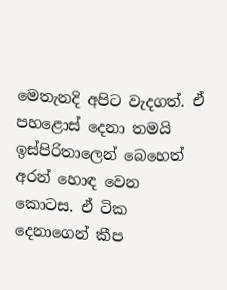මෙතැනදි අපිට වැදගත්. ඒ පහළොස් දෙනා තමයි ඉස්පිරිතාලෙන් බෙහෙත් අරන් හොඳ වෙන කොටස. ඒ ටික දෙනාගෙන් කීප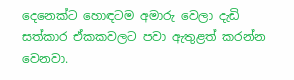දෙනෙක්ට හොඳටම අමාරු වෙලා දැඩි සත්කාර ඒකකවලට පවා ඇතුළත් කරන්න වෙනවා.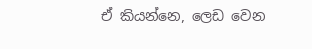ඒ කියන්නෙ, ලෙඩ වෙන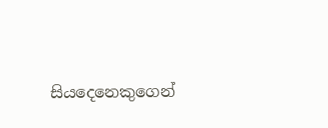සියදෙනෙකුගෙන්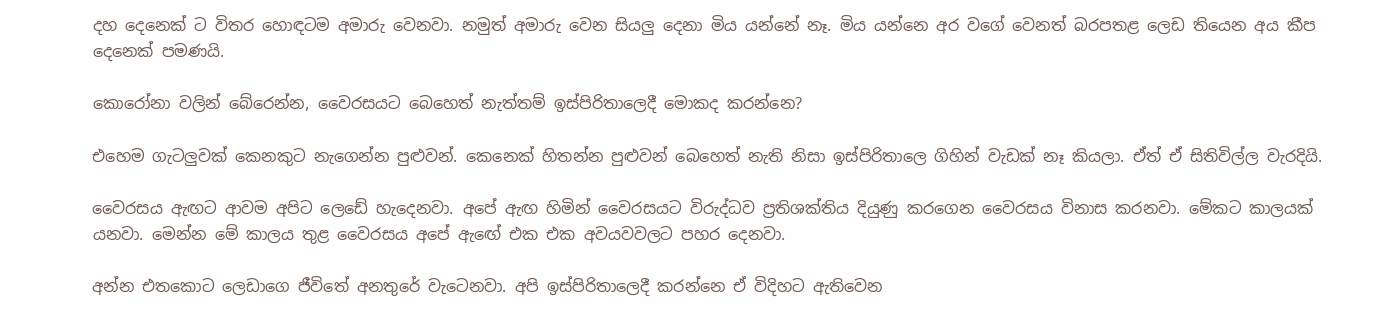දහ දෙනෙක් ට විතර හොඳටම අමාරු වෙනවා. නමුත් අමාරු වෙන සියලු දෙනා මිය යන්නේ නෑ. මිය යන්නෙ අර වගේ වෙනත් බරපතළ ලෙඩ තියෙන අය කීප දෙනෙක් පමණයි.

කොරෝනා වලින් බේරෙන්න, වෛරසයට බෙහෙත් නැත්තම් ඉස්පිරිතාලෙදී මොකද කරන්නෙ?

එහෙම ගැටලුවක් කෙනකුට නැගෙන්න පුළුවන්. කෙනෙක් හිතන්න පුළුවන් බෙහෙත් නැති නිසා ඉස්පිරිතාලෙ ගිහින් වැඩක් නෑ කියලා. ඒත් ඒ සිතිවිල්ල වැරදියි.

වෛරසය ඇඟට ආවම අපිට ලෙඩේ හැදෙනවා. අපේ ඇඟ හිමින් වෛරසයට විරුද්ධව ප්‍රතිශක්තිය දියුණු කරගෙන වෛරසය විනාස කරනවා. මේකට කාලයක් යනවා. මෙන්න මේ කාලය තුළ වෛරසය අපේ ඇඟේ එක එක අවයවවලට පහර දෙනවා.

අන්න එතකොට ලෙඩාගෙ ජීවිතේ අනතුරේ වැටෙනවා. අපි ඉස්පිරිතාලෙදී කරන්නෙ ඒ විදිහට ඇතිවෙන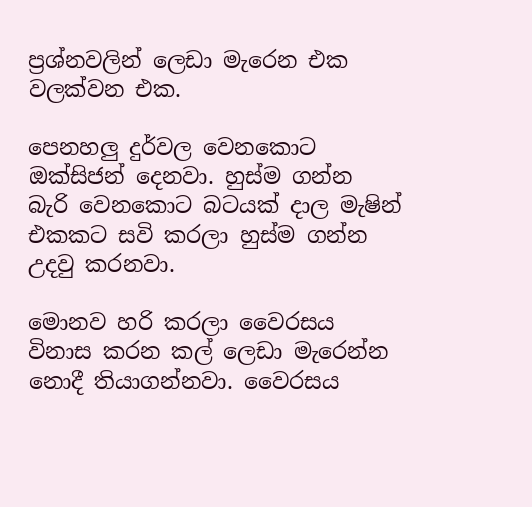ප්‍රශ්නවලින් ලෙඩා මැරෙන එක වලක්වන එක.

පෙනහලු දුර්වල වෙනකොට ඔක්සිජන් දෙනවා. හුස්ම ගන්න බැරි වෙනකොට බටයක් දාල මැෂින් එකකට සවි කරලා හුස්ම ගන්න උදවු කරනවා.

මොනව හරි කරලා වෛරසය විනාස කරන කල් ලෙඩා මැරෙන්න නොදී තියාගන්නවා. වෛරසය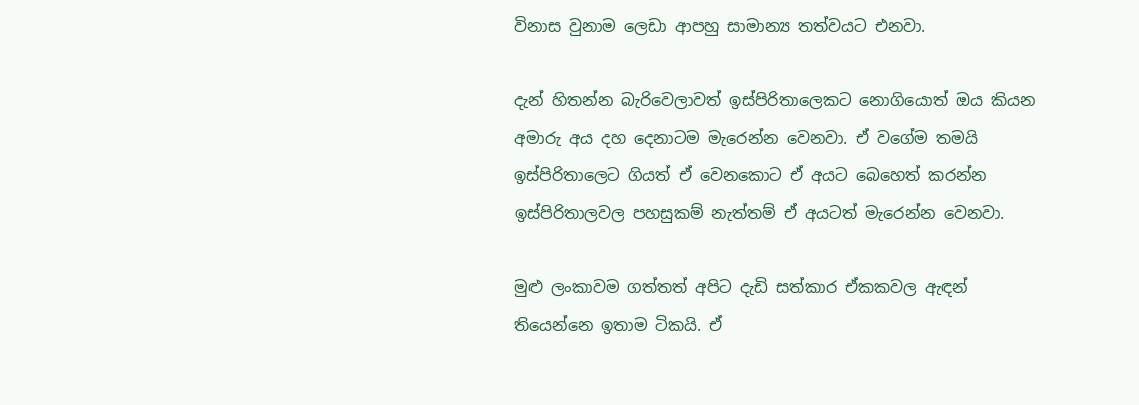විනාස වුනාම ලෙඩා ආපහු සාමාන්‍ය තත්වයට එනවා.

දැන් හිතන්න බැරිවෙලාවත් ඉස්පිරිතාලෙකට නොගියොත් ඔය කියන අමාරු අය දහ දෙනාටම මැරෙන්න වෙනවා. ඒ වගේම තමයි ඉස්පිරිතාලෙට ගියත් ඒ වෙනකොට ඒ අයට බෙහෙත් කරන්න ඉස්පිරිතාලවල පහසුකම් නැත්තම් ඒ අයටත් මැරෙන්න වෙනවා.

මුළු ලංකාවම ගත්තත් අපිට දැඩි සත්කාර ඒකකවල ඇඳන් තියෙන්නෙ ඉතාම ටිකයි. ඒ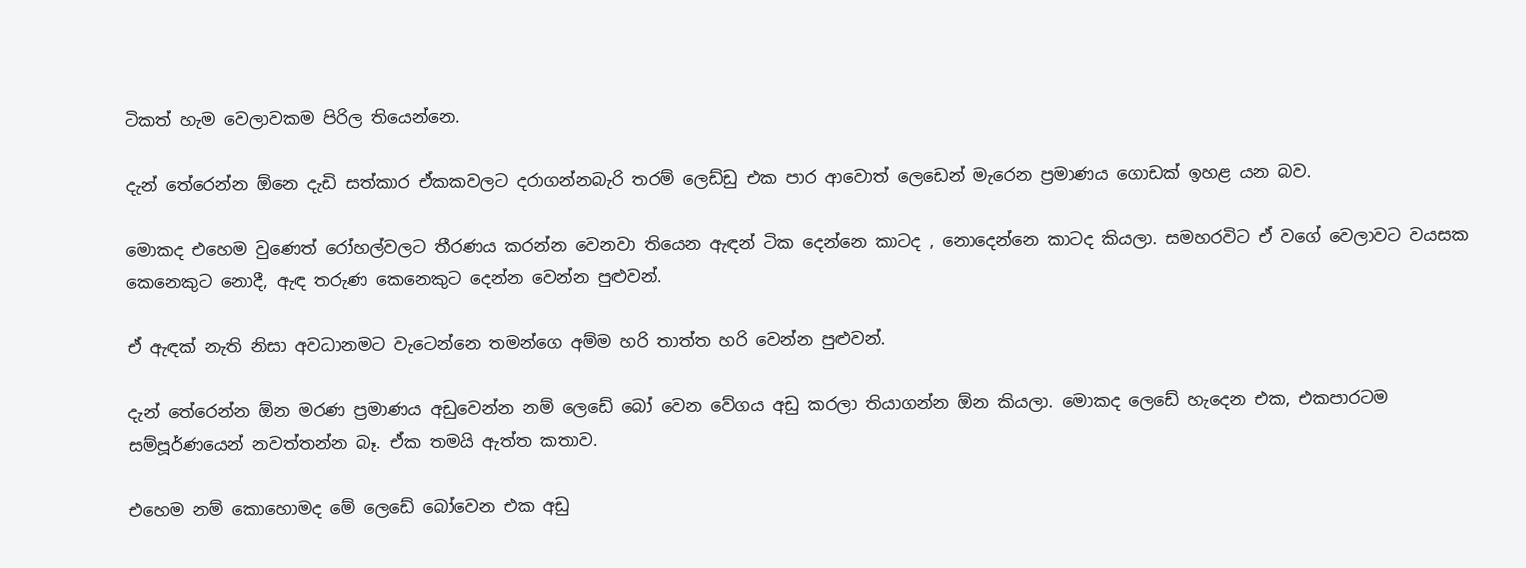ටිකත් හැම වෙලාවකම පිරිල තියෙන්නෙ.

දැන් තේරෙන්න ඕනෙ දැඩි සත්කාර ඒකකවලට දරාගන්නබැරි තරම් ලෙඩ්ඩු එක පාර ආවොත් ලෙඩෙන් මැරෙන ප්‍රමාණය ගොඩක් ඉහළ යන බව.

මොකද එහෙම වුණෙත් රෝහල්වලට තීරණය කරන්න වෙනවා තියෙන ඇඳන් ටික දෙන්නෙ කාටද , නොදෙන්නෙ කාටද කියලා. සමහරවිට ඒ වගේ වෙලාවට වයසක කෙනෙකුට නොදී, ඇඳ තරුණ කෙනෙකුට දෙන්න වෙන්න පුළුවන්.

ඒ ඇඳක් නැති නිසා අවධානමට වැටෙන්නෙ තමන්ගෙ අම්ම හරි තාත්ත හරි වෙන්න පුළුවන්.

දැන් තේරෙන්න ඕන මරණ ප්‍රමාණය අඩුවෙන්න නම් ලෙඩේ බෝ වෙන වේගය අඩු කරලා තියාගන්න ඕන කියලා. මොකද ලෙඩේ හැදෙන එක, එකපාරටම සම්පූර්ණයෙන් නවත්තන්න බෑ. ඒක තමයි ඇත්ත කතාව.

එහෙම නම් කොහොමද මේ ලෙඩේ බෝවෙන එක අඩු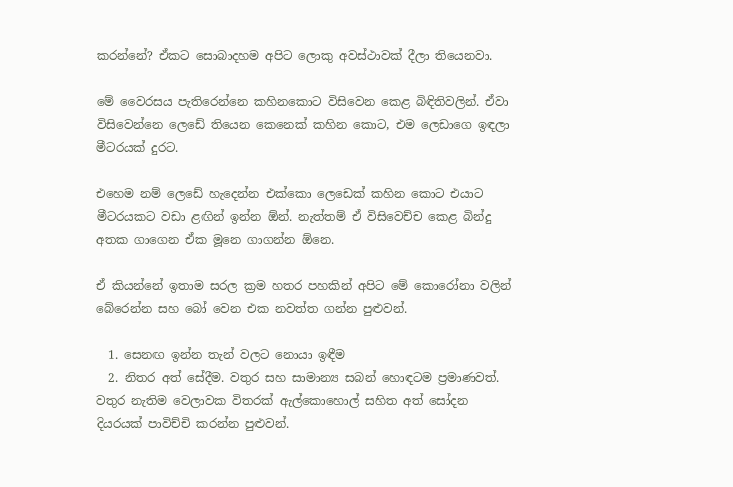කරන්නේ? ඒකට සොබාදහම අපිට ලොකු අවස්ථාවක් දීලා තියෙනවා.

මේ වෛරසය පැතිරෙන්නෙ කහිනකොට විසිවෙන කෙළ බිඳිතිවලින්. ඒවා විසිවෙන්නෙ ලෙඩේ තියෙන කෙනෙක් කහින කොට, එම ලෙඩාගෙ ඉඳලා මීටරයක් දුරට.

එහෙම නම් ලෙඩේ හැදෙන්න එක්කො ලෙඩෙක් කහින කොට එයාට මීටරයකට වඩා ළඟින් ඉන්න ඕන්. නැත්තම් ඒ විසිවෙච්ච කෙළ බින්දු අතක ගාගෙන ඒක මූනෙ ගාගන්න ඕනෙ.

ඒ කියන්නේ ඉතාම සරල ක්‍රම හතර පහකින් අපිට මේ කොරෝනා වලින් බේරෙන්න සහ බෝ වෙන එක නවත්ත ගන්න පුළුවන්.

  1. සෙනඟ ඉන්න තැන් වලට නොයා ඉඳීම
  2. නිතර අත් සේදීම. වතුර සහ සාමාන්‍ය සබන් හොඳටම ප්‍රමාණවත්. වතුර නැතිම වෙලාවක විතරක් ඇල්කොහොල් සහිත අත් සෝදන දියරයක් පාවිච්චි කරන්න පුළුවන්.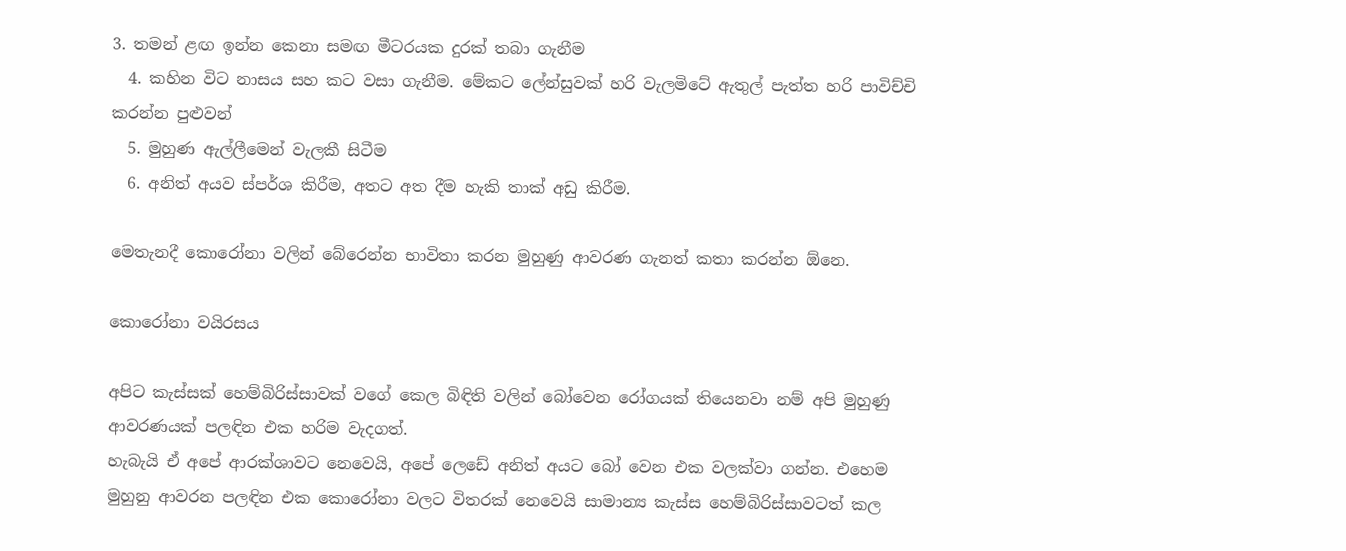3. තමන් ළඟ ඉන්න කෙනා සමඟ මීටරයක දුරක් තබා ගැනීම
  4. කහින විට නාසය සහ කට වසා ගැනීම. මේකට ලේන්සුවක් හරි වැලමිටේ ඇතුල් පැත්ත හරි පාවිච්චි කරන්න පුළුවන්
  5. මුහුණ ඇල්ලීමෙන් වැලකී සිටීම
  6. අනිත් අයව ස්පර්ශ කිරීම, අතට අත දීම හැකි තාක් අඩු කිරීම.

මෙතැනදී කොරෝනා වලින් බේරෙන්න භාවිතා කරන මුහුණු ආවරණ ගැනත් කතා කරන්න ඕනෙ.

කොරෝනා වයිරසය

අපිට කැස්සක් හෙම්බිරිස්සාවක් වගේ කෙල බිඳිති වලින් බෝවෙන රෝගයක් තියෙනවා නම් අපි මුහුණු ආවරණයක් පලඳින එක හරිම වැදගත්.
හැබැයි ඒ අපේ ආරක්ශාවට නෙවෙයි, අපේ ලෙඩේ අනිත් අයට බෝ වෙන එක වලක්වා ගන්න. එහෙම මුහුනු ආවරන පලඳින එක කොරෝනා වලට විතරක් නෙවෙයි සාමාන්‍ය කැස්ස හෙම්බිරිස්සාවටත් කල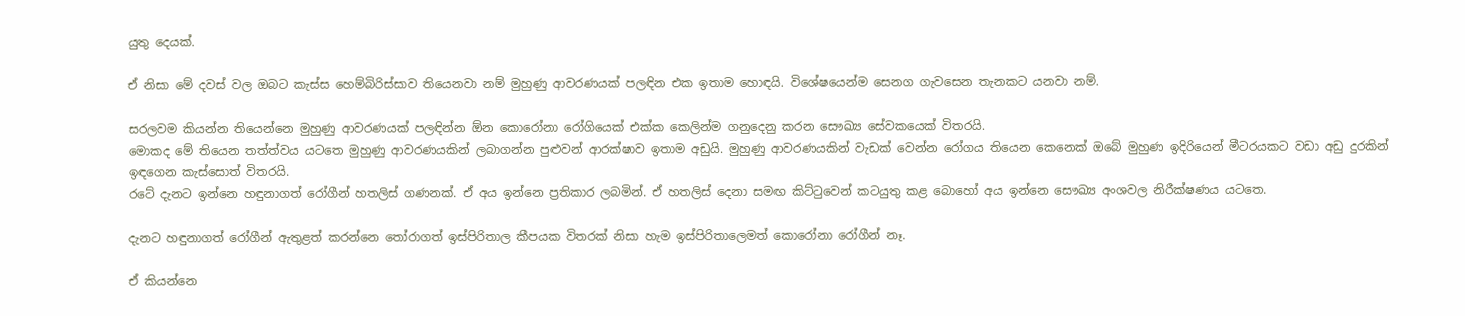යුතු දෙයක්.

ඒ නිසා මේ දවස් වල ඔබට කැස්ස හෙම්බිරිස්සාව තියෙනවා නම් මුහුණු ආවරණයක් පලඳින එක ඉතාම හොඳයි. විශේෂයෙන්ම සෙනග ගැවසෙන තැනකට යනවා නම්.

සරලවම කියන්න තියෙන්නෙ මුහුණු ආවරණයක් පලඳින්න ඕන කොරෝනා රෝගියෙක් එක්ක කෙලින්ම ගනුදෙනු කරන සෞඛ්‍ය සේවකයෙක් විතරයි.
මොකද මේ තියෙන තත්ත්වය යටතෙ මුහුණු ආවරණයකින් ලබාගන්න පුළුවන් ආරක්ෂාව ඉතාම අඩුයි. මුහුණු ආවරණයකින් වැඩක් වෙන්න රෝගය තියෙන කෙනෙක් ඔබේ මුහුණ ඉදිරියෙන් මීටරයකට වඩා අඩු දුරකින් ඉඳගෙන කැස්සොත් විතරයි.
රටේ දැනට ඉන්නෙ හඳුනාගත් රෝගීන් හතලිස් ගණනක්. ඒ අය ඉන්නෙ ප්‍රතිකාර ලබමින්. ඒ හතලිස් දෙනා සමඟ කිට්ටුවෙන් කටයුතු කළ බොහෝ අය ඉන්නෙ සෞඛ්‍ය අංශවල නිරීක්ෂණය යටතෙ.

දැනට හඳුනාගත් රෝගීන් ඇතුළත් කරන්නෙ තෝරාගත් ඉස්පිරිතාල කීපයක විතරක් නිසා හැම ඉස්පිරිතාලෙමත් කොරෝනා රෝගීන් නෑ.

ඒ කියන්නෙ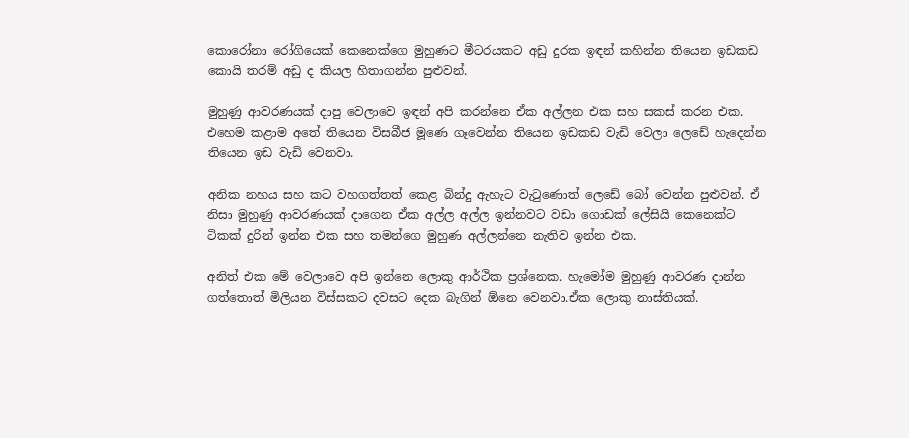කොරෝනා රෝගියෙක් කෙනෙක්ගෙ මුහුණට මීටරයකට අඩු දුරක ඉඳන් කහින්න තියෙන ඉඩකඩ කොයි තරම් අඩු ද කියල හිතාගන්න පුළුවන්.

මුහුණු ආවරණයක් දාපු වෙලාවෙ ඉඳන් අපි කරන්නෙ ඒක අල්ලන එක සහ සකස් කරන එක. එහෙම කළාම අතේ තියෙන විසබීජ මූණෙ ගෑවෙන්න තියෙන ඉඩකඩ වැඩි වෙලා ලෙඩේ හැදෙන්න තියෙන ඉඩ වැඩි වෙනවා.

අනික නහය සහ කට වහගත්තත් කෙළ බින්දු ඇහැට වැටුණොත් ලෙඩේ බෝ වෙන්න පුළුවන්. ඒ නිසා මුහුණු ආවරණයක් දාගෙන ඒක අල්ල අල්ල ඉන්නවට වඩා ගොඩක් ලේසියි කෙනෙක්ට ටිකක් දුරින් ඉන්න එක සහ තමන්ගෙ මුහුණ අල්ලන්නෙ නැතිව ඉන්න එක.

අනිත් එක මේ වෙලාවෙ අපි ඉන්නෙ ලොකු ආර්ථික ප්‍රශ්නෙක. හැමෝම මුහුණු ආවරණ දාන්න ගත්තොත් මිලියන විස්සකට දවසට දෙක බැගින් ඕනෙ වෙනවා.ඒක ලොකු නාස්තියක්.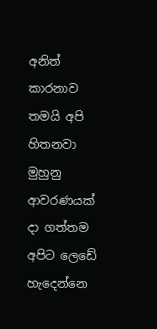අනිත් කාරනාව තමයි අපි හිතනවා මුහුනු ආවරණයක් දා ගත්තම අපිට ලෙඩේ හැදෙන්නෙ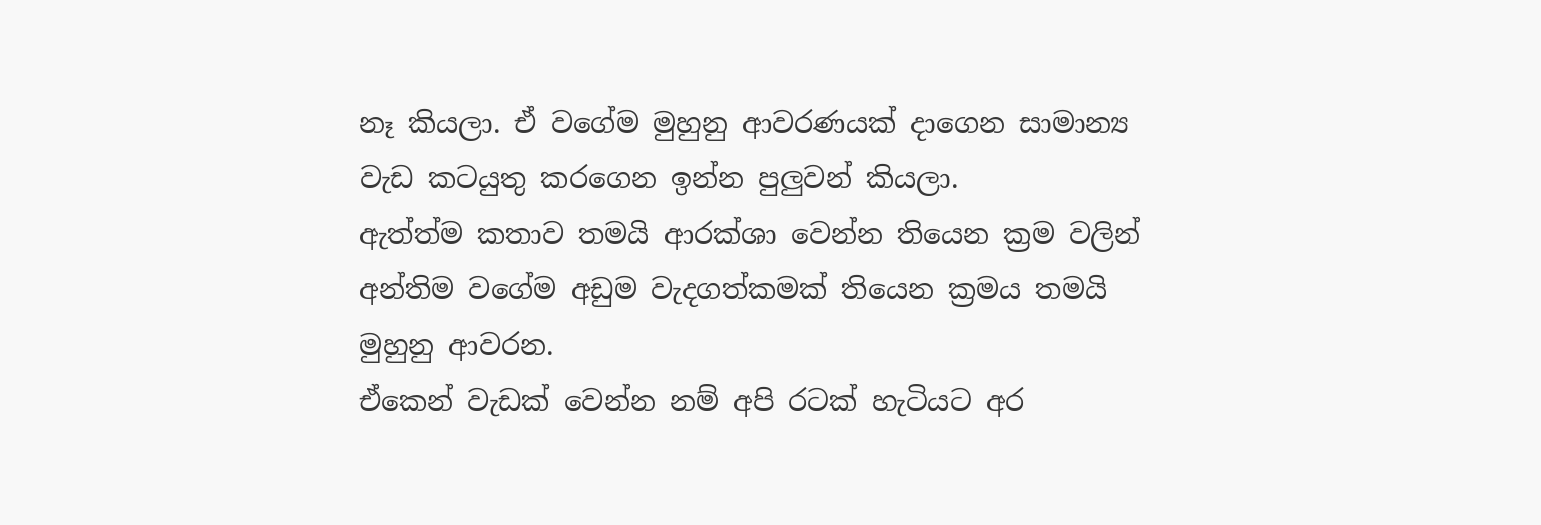නෑ කියලා. ඒ වගේම මුහුනු ආවරණයක් දාගෙන සාමාන්‍ය වැඩ කටයුතු කරගෙන ඉන්න පුලුවන් කියලා.
ඇත්ත්ම කතාව තමයි ආරක්ශා වෙන්න තියෙන ක්‍රම වලින් අන්තිම වගේම අඩුම වැදගත්කමක් තියෙන ක්‍රමය තමයි මුහුනු ආවරන.
ඒකෙන් වැඩක් වෙන්න නම් අපි රටක් හැටියට අර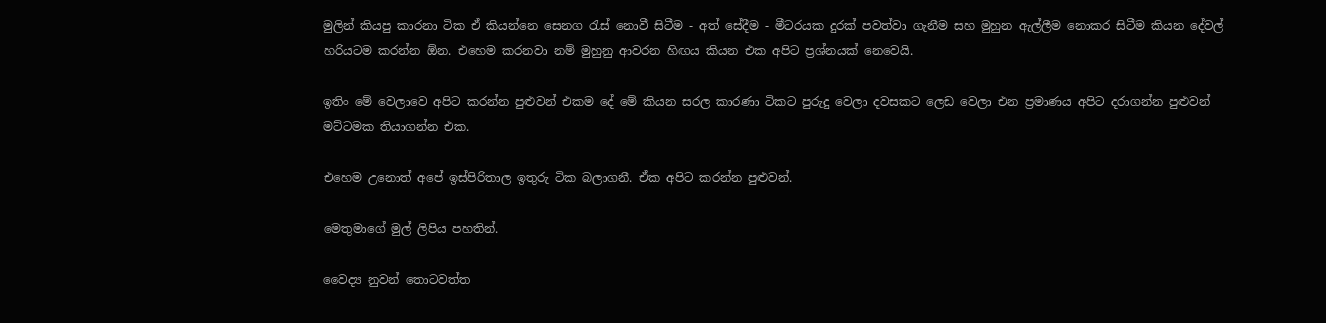මුලින් කියපු කාරනා ටික ඒ කියන්නෙ සෙනග රැස් නොවී සිටීම - අත් සේදීම - මීටරයක දුරක් පවත්වා ගැනීම සහ මුහුන ඇල්ලීම නොකර සිටීම කියන දේවල් හරියටම කරන්න ඕන. එහෙම කරනවා නම් මුහුනු ආවරන හිඟය කියන එක අපිට ප්‍රශ්නයක් නෙවෙයි.

ඉතිං මේ වෙලාවෙ අපිට කරන්න පුළුවන් එකම දේ මේ කියන සරල කාරණා ටිකට පුරුදු වෙලා දවසකට ලෙඩ වෙලා එන ප්‍රමාණය අපිට දරාගන්න පුළුවන් මට්ටමක තියාගන්න එක.

එහෙම උනොත් අපේ ඉස්පිරිතාල ඉතුරු ටික බලාගනී. ඒක අපිට කරන්න පුළුවන්.

මෙතුමාගේ මුල් ලිපිය පහතින්.

වෛද්‍ය නුවන් තොටවත්ත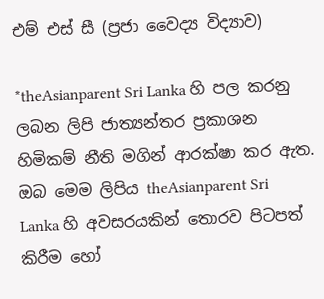එම් එස් සී (ප්‍රජා වෛද්‍ය විද්‍යාව)

*theAsianparent Sri Lanka හි පල කරනු ලබන ලිපි ජාත්‍යන්තර ප්‍රකාශන හිමිකම් නීති මගින් ආරක්ෂා කර ඇත. ඔබ මෙම ලිපිය theAsianparent Sri Lanka හි අවසරයකින් තොරව පිටපත් කිරීම හෝ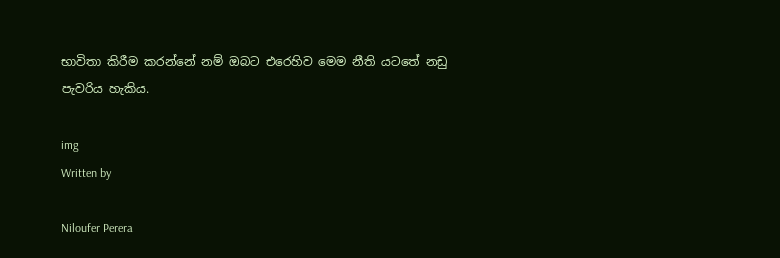භාවිතා කිරීම කරන්නේ නම් ඔබට එරෙහිව මෙම නීති යටතේ නඩු පැවරිය හැකිය.

img
Written by

Niloufer Perera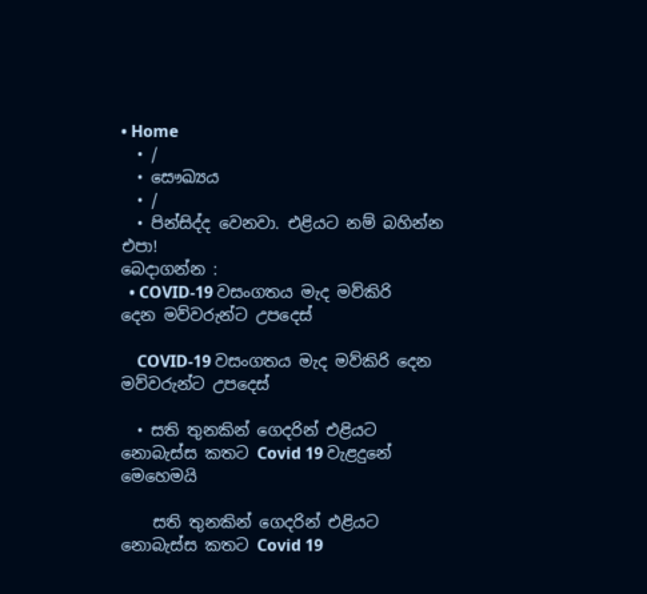• Home
  • /
  • සෞඛ්‍යය
  • /
  • පින්සිද්ද වෙනවා. එළියට නම් බහින්න එපා!
බෙදාගන්න :
  • COVID-19 වසංගතය මැද මව්කිරි දෙන මව්වරුන්ට උපදෙස්

    COVID-19 වසංගතය මැද මව්කිරි දෙන මව්වරුන්ට උපදෙස්

  • සති තුනකින් ගෙදරින් එළියට නොබැස්ස කතට Covid 19 වැළදුනේ මෙහෙමයි

    සති තුනකින් ගෙදරින් එළියට නොබැස්ස කතට Covid 19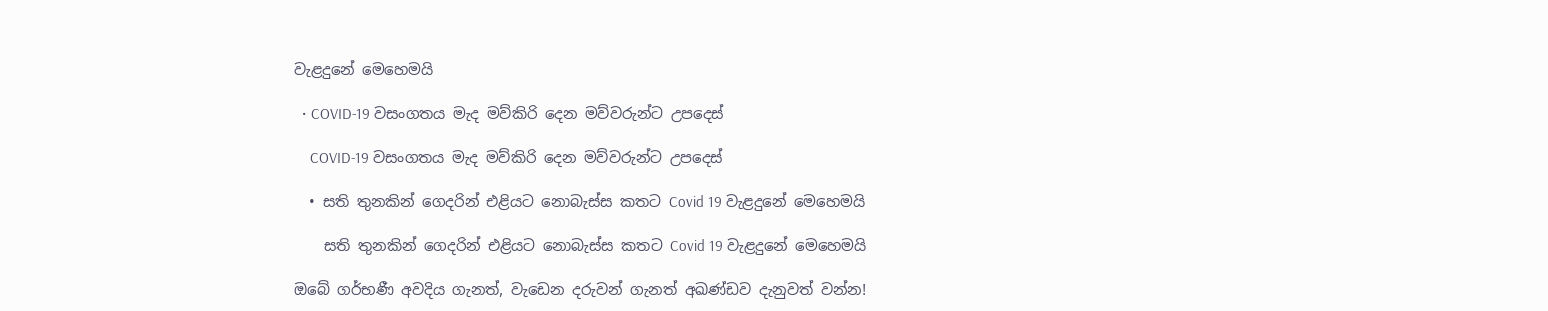වැළදුනේ මෙහෙමයි

  • COVID-19 වසංගතය මැද මව්කිරි දෙන මව්වරුන්ට උපදෙස්

    COVID-19 වසංගතය මැද මව්කිරි දෙන මව්වරුන්ට උපදෙස්

  • සති තුනකින් ගෙදරින් එළියට නොබැස්ස කතට Covid 19 වැළදුනේ මෙහෙමයි

    සති තුනකින් ගෙදරින් එළියට නොබැස්ස කතට Covid 19 වැළදුනේ මෙහෙමයි

ඔබේ ගර්භණී අවදිය ගැනත්, වැඩෙන දරුවන් ගැනත් අඛණ්ඩව දැනුවත් වන්න!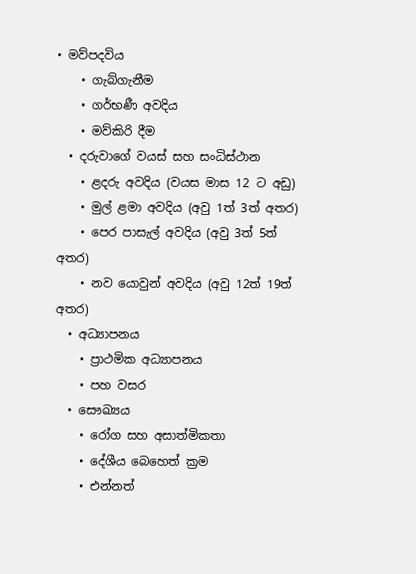• මව්පදවිය
    • ගැබ්ගැනීම
    • ගර්භණී අවදිය
    • මව්කිරි දීම
  • දරුවාගේ වයස් සහ සංධිස්ථාන
    • ළදරු අවදිය (වයස මාස 12 ට අඩු)
    • මුල් ළමා අවදිය (අවු 1ත් 3ත් අතර)
    • පෙර පාසැල් අවදිය (අවු 3ත් 5ත් අතර)
    • නව යොවුන් අවදිය (අවු 12ත් 19ත් අතර)
  • අධ්‍යාපනය
    • ප්‍රාථමික අධ්‍යාපනය
    • පහ වසර
  • සෞඛ්‍යය
    • රෝග සහ අසාත්මිකතා
    • දේශීය බෙහෙත් ක්‍රම
    • එන්නත්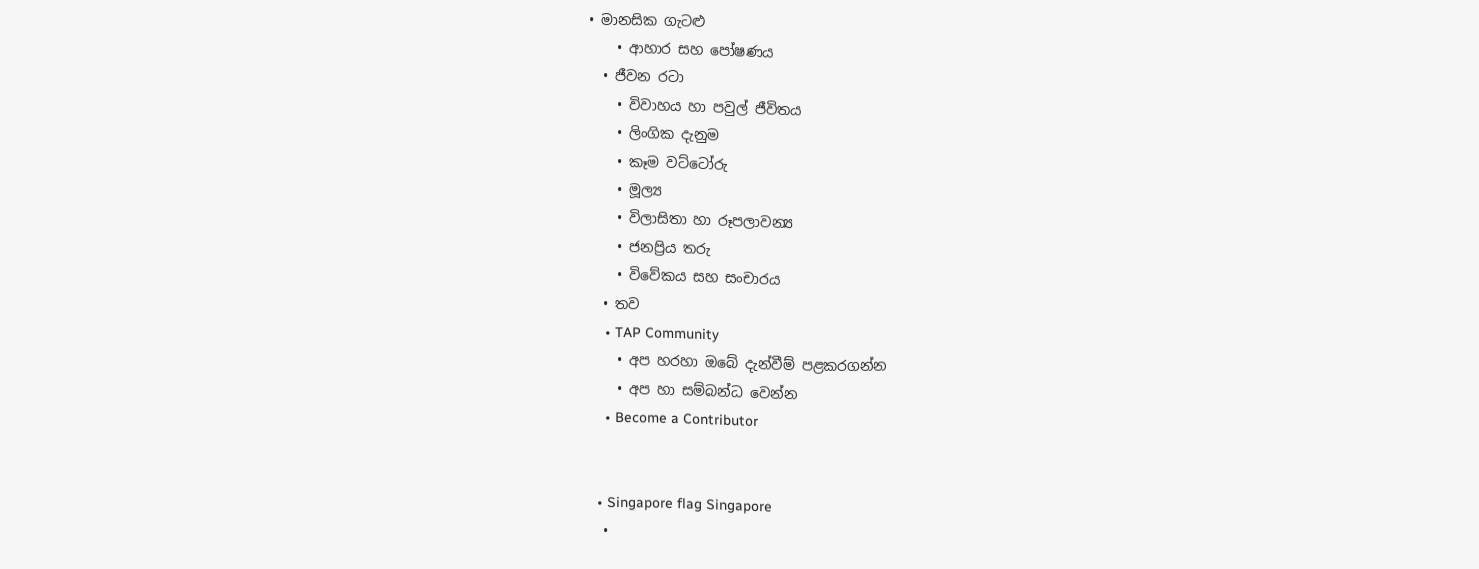• මානසික ගැටළු
    • ආහාර සහ පෝෂණය
  • ජීවන රටා
    • විවාහය හා පවුල් ජීවිතය
    • ලිංගික දැනුම
    • කෑම වට්ටෝරු
    • මූල්‍ය
    • විලාසිතා හා රූපලාවන්‍ය
    • ජනප්‍රිය තරු
    • විවේකය සහ සංචාරය
  • තව
    • TAP Community
    • අප හරහා ඔබේ දැන්වීම් පළකරගන්න
    • අප හා සම්බන්ධ වෙන්න
    • Become a Contributor


  • Singapore flag Singapore
  •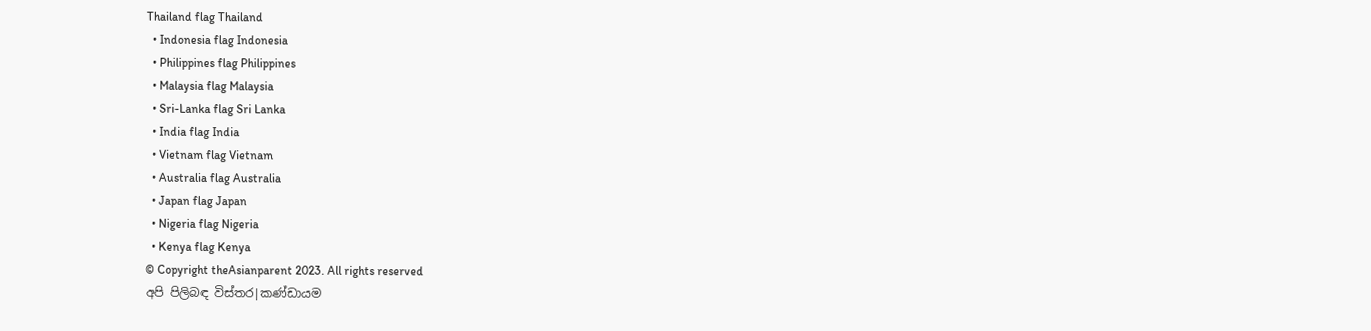Thailand flag Thailand
  • Indonesia flag Indonesia
  • Philippines flag Philippines
  • Malaysia flag Malaysia
  • Sri-Lanka flag Sri Lanka
  • India flag India
  • Vietnam flag Vietnam
  • Australia flag Australia
  • Japan flag Japan
  • Nigeria flag Nigeria
  • Kenya flag Kenya
© Copyright theAsianparent 2023. All rights reserved
අපි පිලිබඳ විස්තර|කණ්ඩායම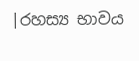|රහස්‍ය භාවය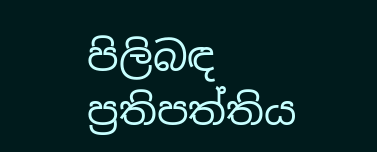පිලිබඳ ප්‍රතිපත්තිය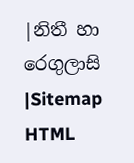|නිතී හා රෙගුලාසි |Sitemap HTML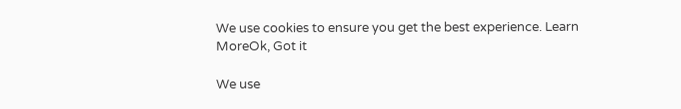We use cookies to ensure you get the best experience. Learn MoreOk, Got it

We use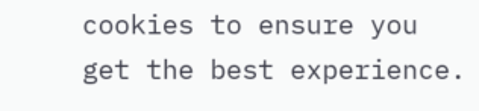cookies to ensure you get the best experience.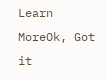Learn MoreOk, Got it